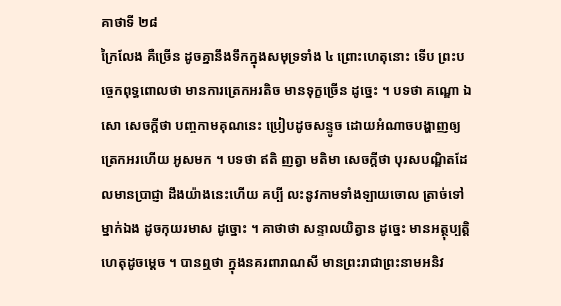គាថាទី ២៨
ក្រៃលែង គឺច្រើន ដូចគ្នានឹងទឹកក្នុងសមុទ្រទាំង ៤ ព្រោះហេតុនោះ ទើប ព្រះបច្ចេកពុទ្ធពោលថា មានការត្រេកអរតិច មានទុក្ខច្រើន ដូច្នេះ ។ បទថា គណ្ឌោ ឯសោ សេចក្តីថា បញ្ចកាមគុណនេះ ប្រៀបដូចសន្ទូច ដោយអំណាចបង្ហាញឲ្យត្រេកអរហើយ អូសមក ។ បទថា ឥតិ ញត្វា មតិមា សេចក្តីថា បុរសបណ្ឌិតដែលមានប្រាជ្ញា ដឹងយ៉ាងនេះហើយ គប្បី លះនូវកាមទាំងឡាយចោល ត្រាច់ទៅម្នាក់ឯង ដូចកុយរមាស ដូច្នោះ ។ គាថាថា សន្ទាលយិត្វាន ដូច្នេះ មានអត្ថុប្បត្តិហេតុដូចម្តេច ។ បានឮថា ក្នុងនគរពារាណសី មានព្រះរាជាព្រះនាមអនិវ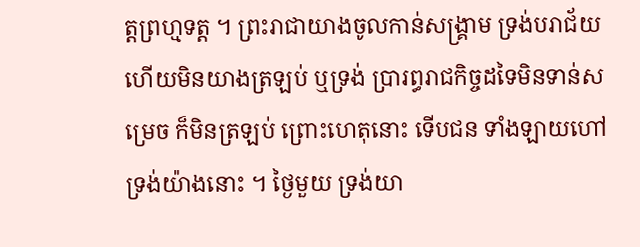ត្តព្រហ្មទត្ត ។ ព្រះរាជាយាងចូលកាន់សង្រ្គាម ទ្រង់បរាជ័យហើយមិនយាងត្រឡប់ ឬទ្រង់ ប្រារព្ធរាជកិច្ចដទៃមិនទាន់សម្រេច ក៏មិនត្រឡប់ ព្រោះហេតុនោះ ទើបជន ទាំងឡាយហៅទ្រង់យ៉ាងនោះ ។ ថ្ងៃមួយ ទ្រង់យា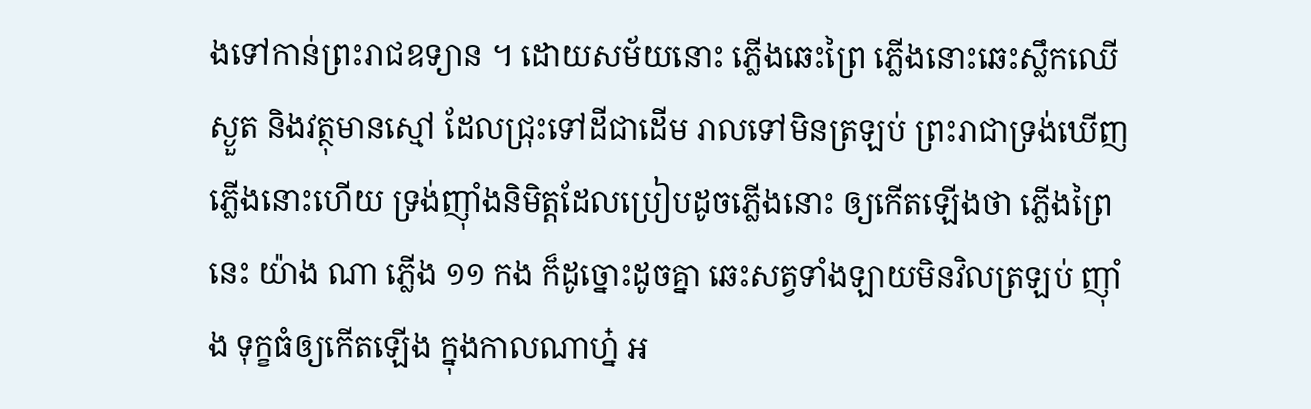ងទៅកាន់ព្រះរាជឧទ្យាន ។ ដោយសម័យនោះ ភ្លើងឆេះព្រៃ ភ្លើងនោះឆេះស្លឹកឈើស្ងួត និងវត្ថុមានស្មៅ ដែលជ្រុះទៅដីជាដើម រាលទៅមិនត្រឡប់ ព្រះរាជាទ្រង់ឃើញភ្លើងនោះហើយ ទ្រង់ញ៉ាំងនិមិត្តដែលប្រៀបដូចភ្លើងនោះ ឲ្យកើតឡើងថា ភ្លើងព្រៃនេះ យ៉ាង ណា ភ្លើង ១១ កង ក៏ដូច្នោះដូចគ្នា ឆេះសត្វទាំងឡាយមិនវិលត្រឡប់ ញ៉ាំង ទុក្ខធំឲ្យកើតឡើង ក្នុងកាលណាហ្ន៎ អ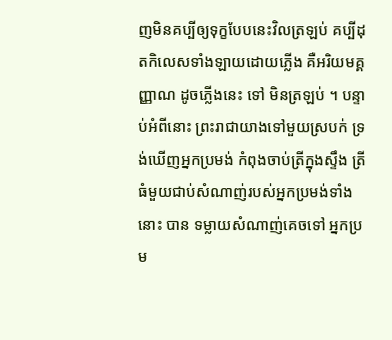ញមិនគប្បីឲ្យទុក្ខបែបនេះវិលត្រឡប់ គប្បីដុតកិលេសទាំងឡាយដោយភ្លើង គឺអរិយមគ្គញ្ញាណ ដូចភ្លើងនេះ ទៅ មិនត្រឡប់ ។ បន្ទាប់អំពីនោះ ព្រះរាជាយាងទៅមួយស្របក់ ទ្រង់ឃើញអ្នកប្រមង់ កំពុងចាប់ត្រីក្នុងស្ទឹង ត្រីធំមួយជាប់សំណាញ់របស់អ្នកប្រមង់ទាំងនោះ បាន ទម្លាយសំណាញ់គេចទៅ អ្នកប្រម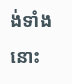ង់ទាំងនោះ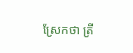ស្រែកថា ត្រី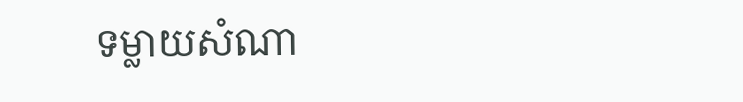ទម្លាយសំណា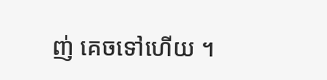ញ់ គេចទៅហើយ ។